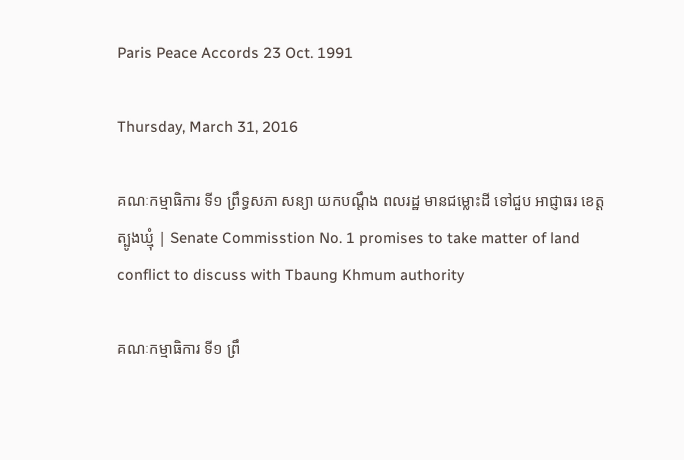Paris Peace Accords 23 Oct. 1991

Thursday, March 31, 2016

គណៈកម្មាធិការ ទី១ ព្រឹទ្ធសភា សន្យា យកបណ្ដឹង ពលរដ្ឋ មានជម្លោះដី ទៅជួប អាជ្ញាធរ ខេត្តត្បូងឃ្មុំ | Senate Commisstion No. 1 promises to take matter of land conflict to discuss with Tbaung Khmum authority

គណៈកម្មាធិការ ទី១ ព្រឹ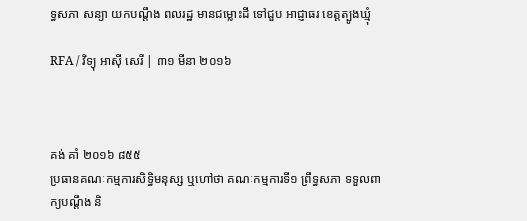ទ្ធសភា សន្យា យកបណ្ដឹង ពលរដ្ឋ មានជម្លោះដី ទៅជួប អាជ្ញាធរ ខេត្តត្បូងឃ្មុំ

RFA / វិទ្យុ អាស៊ី សេរី | ៣១ មីនា ២០១៦



គង់ គាំ ២០១៦ ៨៥៥
ប្រធានគណៈកម្មការសិទ្ធិមនុស្ស ឬហៅថា គណៈកម្មការទី១ ព្រឹទ្ធសភា ទទួលពាក្យបណ្ដឹង និ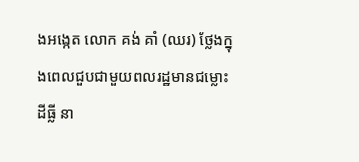ងអង្កេត លោក គង់ គាំ (ឈរ) ថ្លែងក្នុងពេលជួបជាមួយពលរដ្ឋមានជម្លោះដីធ្លី នា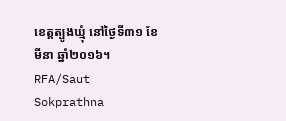ខេត្តត្បូងឃ្មុំ នៅថ្ងៃទី៣១ ខែមីនា ឆ្នាំ២០១៦។ RFA/Saut Sokprathna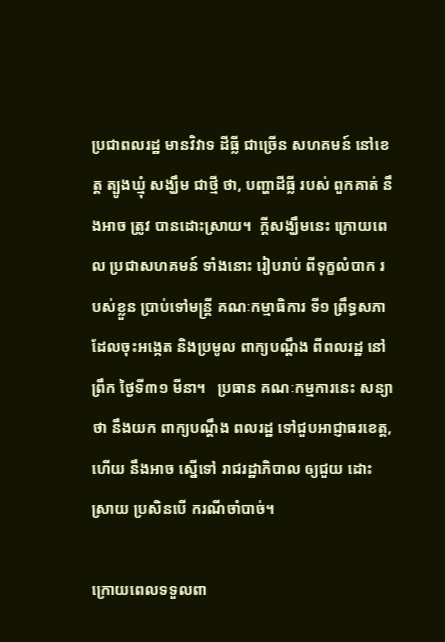ប្រជាពលរដ្ឋ មានវិវាទ ដីធ្លី ជាច្រើន សហគមន៍ នៅខេត្ត ត្បូងឃ្មុំ សង្ឃឹម ជាថ្មី ថា, បញ្ហាដីធ្លី របស់ ពួកគាត់ នឹងអាច ត្រូវ បានដោះស្រាយ។  ក្តីសង្ឃឹមនេះ ក្រោយពេល ប្រជាសហគមន៍ ទាំងនោះ រៀបរាប់ ពីទុក្ខលំបាក របស់ខ្លួន ប្រាប់ទៅមន្ត្រី គណៈកម្មាធិការ ទី១ ព្រឹទ្ធសភា ដែលចុះអង្កេត និងប្រមូល ពាក្យបណ្ដឹង ពីពលរដ្ឋ នៅព្រឹក ថ្ងៃទី៣១ មីនា។   ប្រធាន គណៈកម្មការនេះ សន្យាថា នឹងយក ពាក្យបណ្ដឹង ពលរដ្ឋ ទៅជួបអាជ្ញាធរខេត្ត, ហើយ នឹងអាច ស្នើទៅ រាជរដ្ឋាភិបាល ឲ្យជួយ ដោះស្រាយ ប្រសិនបើ ករណីចាំបាច់។

ក្រោយពេលទទួលពា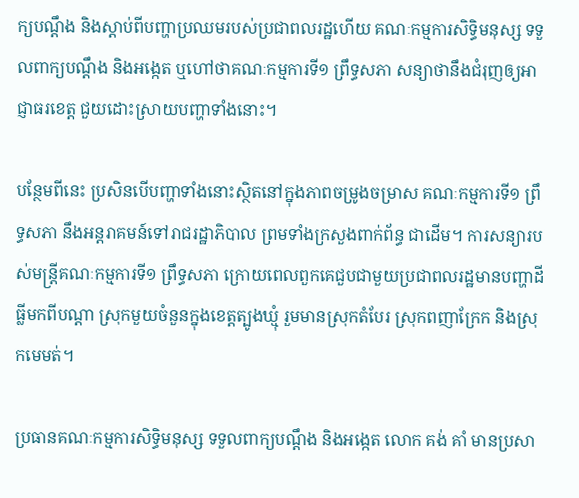ក្យបណ្ដឹង និងស្តាប់ពីបញ្ហាប្រឈមរបស់ប្រជាពលរដ្ឋហើយ គណៈកម្មការសិទ្ធិមនុស្ស ទទួលពាក្យបណ្ដឹង និងអង្កេត ឬហៅថាគណៈកម្មការទី១ ព្រឹទ្ធសភា សន្យាថានឹងជំរុញឲ្យអាជ្ញាធរខេត្ត ជួយដោះស្រាយបញ្ហាទាំងនោះ។

បន្ថែមពីនេះ ប្រសិនបើបញ្ហាទាំងនោះស្ថិតនៅក្នុងភាពចម្រូងចម្រាស គណៈកម្មការទី១ ព្រឹទ្ធសភា នឹងអន្តរាគមន៍ទៅរាជរដ្ឋាភិបាល ព្រមទាំងក្រសួងពាក់ព័ន្ធ ជាដើម។ ការសន្យារបស់មន្ត្រីគណៈកម្មការទី១ ព្រឹទ្ធសភា ក្រោយពេលពួកគេជួបជាមួយប្រជាពលរដ្ឋមានបញ្ហាដីធ្លីមកពីបណ្ដា ស្រុកមួយចំនួនក្នុងខេត្តត្បូងឃ្មុំ រួមមានស្រុកតំបែរ ស្រុកពញាក្រែក និងស្រុកមេមត់។

ប្រធានគណៈកម្មការសិទ្ធិមនុស្ស ទទួលពាក្យបណ្ដឹង និងអង្កេត លោក គង់ គាំ មានប្រសា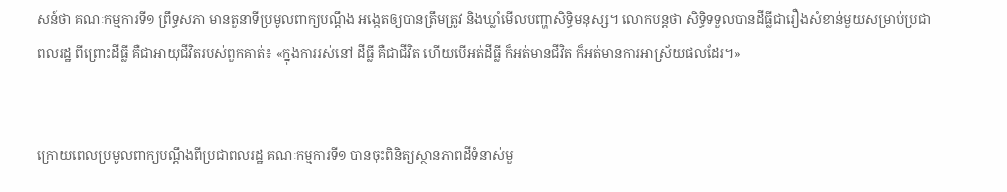សន៍ថា គណៈកម្មការទី១ ព្រឹទ្ធសភា មានតួនាទីប្រមូលពាក្យបណ្ដឹង អង្កេតឲ្យបានត្រឹមត្រូវ និងឃ្លាំមើលបញ្ហាសិទ្ធិមនុស្ស។ លោកបន្តថា សិទ្ធិទទួលបានដីធ្លីជារឿងសំខាន់មួយសម្រាប់ប្រជាពលរដ្ឋ ពីព្រោះដីធ្លី គឺជាអាយុជីវិតរបស់ពួកគាត់៖ «ក្នុងការរស់នៅ ដីធ្លី គឺជាជីវិត ហើយបើអត់ដីធ្លី ក៏អត់មានជីវិត ក៏អត់មានការអាស្រ័យផលដែរ។»


ក្រោយពេលប្រមូលពាក្យបណ្ដឹងពីប្រជាពលរដ្ឋ គណៈកម្មការទី១ បានចុះពិនិត្យស្ថានភាពដីទំនាស់មួ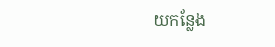យកន្លែង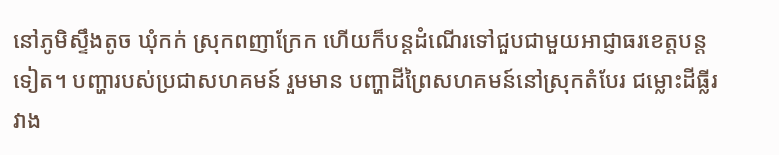នៅភូមិស្ទឹងតូច ឃុំកក់ ស្រុកពញាក្រែក ហើយក៏បន្តដំណើរទៅជួបជាមួយអាជ្ញាធរខេត្តបន្តទៀត។ បញ្ហារបស់ប្រជាសហគមន៍ រួមមាន បញ្ហាដីព្រៃសហគមន៍នៅស្រុកតំបែរ ជម្លោះដីធ្លីរវាង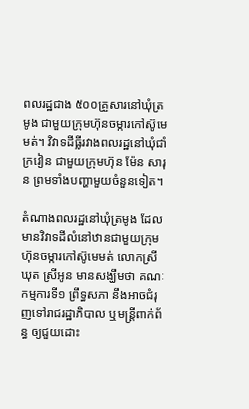ពលរដ្ឋជាង ៥០០គ្រួសារនៅឃុំត្រមូង ជាមួយក្រុមហ៊ុនចម្ការកៅស៊ូមេមត់។ វិវាទដីធ្លីរវាងពលរដ្ឋនៅឃុំជាំក្រវៀន ជាមួយក្រុមហ៊ុន ម៉ែន សារុន ព្រមទាំងបញ្ហាមួយចំនួនទៀត។

តំណាងពលរដ្ឋនៅឃុំត្រមូង ដែលមានវិវាទដីលំនៅឋានជាមួយក្រុមហ៊ុនចម្ការកៅស៊ូមេមត់ លោកស្រី ឃុត ស្រីអូន មានសង្ឃឹមថា គណៈកម្មការទី១ ព្រឹទ្ធសភា នឹងអាចជំរុញទៅរាជរដ្ឋាភិបាល ឬមន្ត្រីពាក់ព័ន្ធ ឲ្យជួយដោះ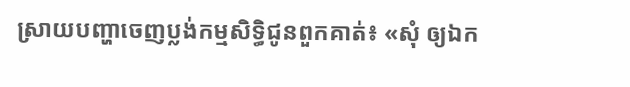ស្រាយបញ្ហាចេញប្លង់កម្មសិទ្ធិជូនពួកគាត់៖ «សុំ ឲ្យឯក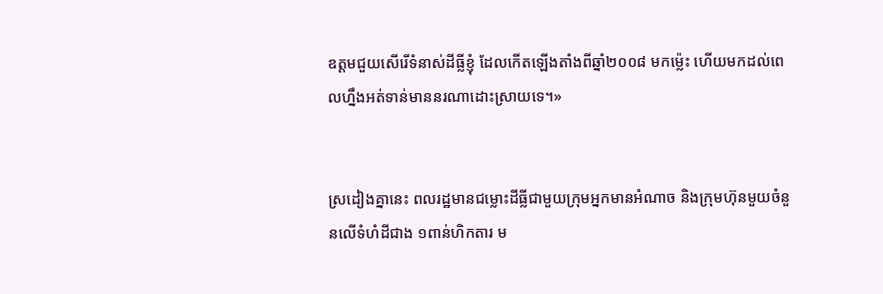ឧត្តមជួយសើរើទំនាស់ដីធ្លីខ្ញុំ ដែលកើតឡើងតាំងពីឆ្នាំ២០០៨ មកម្ល៉េះ ហើយមកដល់ពេលហ្នឹងអត់ទាន់មាននរណាដោះស្រាយទេ។»


ស្រដៀងគ្នានេះ ពលរដ្ឋមានជម្លោះដីធ្លីជាមួយក្រុមអ្នកមានអំណាច និងក្រុមហ៊ុនមួយចំនួនលើទំហំដីជាង ១ពាន់ហិកតារ ម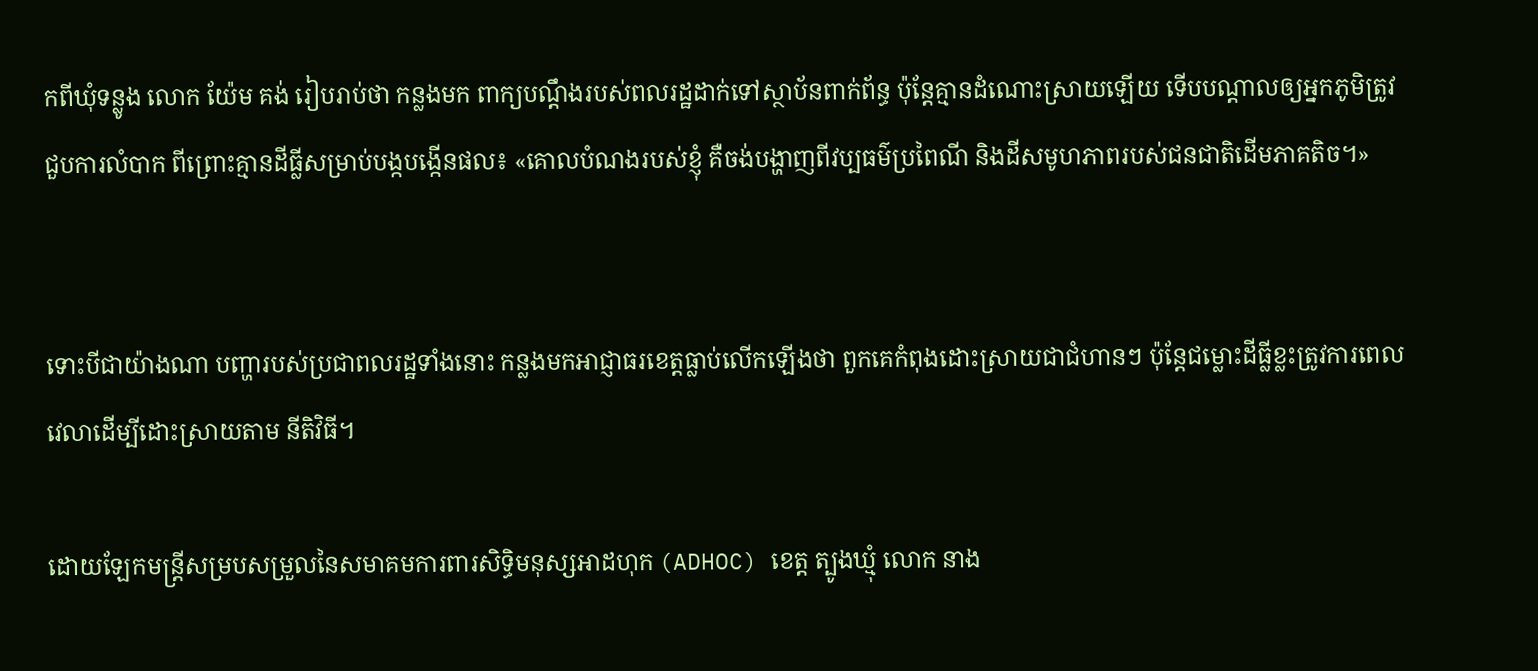កពីឃុំទន្លូង លោក យ៉ែម គង់ រៀបរាប់ថា កន្លងមក ពាក្យបណ្ដឹងរបស់ពលរដ្ឋដាក់ទៅស្ថាប័នពាក់ព័ន្ធ ប៉ុន្តែគ្មានដំណោះស្រាយឡើយ ទើបបណ្ដាលឲ្យអ្នកភូមិត្រូវជួបការលំបាក ពីព្រោះគ្មានដីធ្លីសម្រាប់បង្កបង្កើនផល៖ «គោលបំណងរបស់ខ្ញុំ គឺចង់បង្ហាញពីវប្បធម៌ប្រពៃណី និងដីសមូហភាពរបស់ជនជាតិដើមភាគតិច។»


ទោះបីជាយ៉ាងណា បញ្ហារបស់ប្រជាពលរដ្ឋទាំងនោះ កន្លងមកអាជ្ញាធរខេត្តធ្លាប់លើកឡើងថា ពួកគេកំពុងដោះស្រាយជាជំហានៗ ប៉ុន្តែជម្លោះដីធ្លីខ្លះត្រូវការពេលវេលាដើម្បីដោះស្រាយតាម នីតិវិធី។

ដោយឡែកមន្ត្រីសម្របសម្រួលនៃសមាគមការពារសិទ្ធិមនុស្សអាដហុក (ADHOC) ខេត្ត ត្បូងឃ្មុំ លោក នាង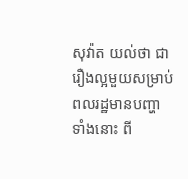សុវ៉ាត យល់ថា ជារឿងល្អមួយសម្រាប់ពលរដ្ឋមានបញ្ហាទាំងនោះ ពី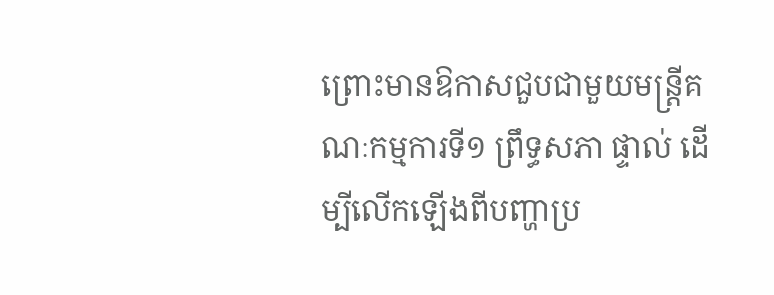ព្រោះមានឱកាសជួបជាមួយមន្ត្រីគណៈកម្មការទី១ ព្រឹទ្ធសភា ផ្ទាល់ ដើម្បីលើកឡើងពីបញ្ហាប្រ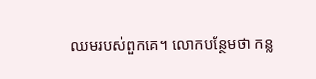ឈមរបស់ពួកគេ។ លោកបន្ថែមថា កន្ល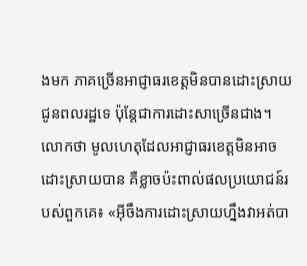ងមក ភាគច្រើនអាជ្ញាធរខេត្តមិនបានដោះស្រាយជូនពលរដ្ឋទេ ប៉ុន្តែជាការដោះសាច្រើនជាង។ លោកថា មូលហេតុដែលអាជ្ញាធរខេត្តមិនអាចដោះស្រាយបាន គឺខ្លាចប៉ះពាល់ផលប្រយោជន៍របស់ពួកគេ៖ «អ៊ីចឹងការដោះស្រាយហ្នឹងវាអត់បា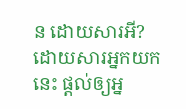ន ដោយសារអី? ដោយសារអ្នកយកនេះ ផ្តល់ឲ្យអ្ន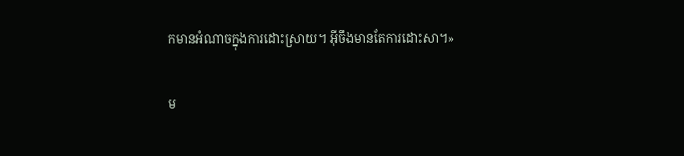កមានអំណាចក្នុងការដោះស្រាយ។ អ៊ីចឹងមានតែការដោះសា។»

ម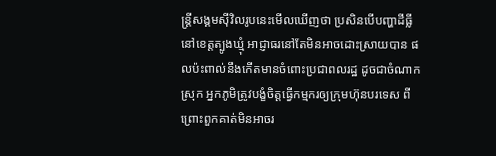ន្ត្រីសង្គមស៊ីវិលរូបនេះមើលឃើញថា ប្រសិនបើបញ្ហាដីធ្លីនៅខេត្តត្បូងឃ្មុំ អាជ្ញាធរនៅតែមិនអាចដោះស្រាយបាន ផលប៉ះពាល់នឹងកើតមានចំពោះប្រជាពលរដ្ឋ ដូចជាចំណាកស្រុក អ្នកភូមិត្រូវបង្ខំចិត្តធ្វើកម្មករឲ្យក្រុមហ៊ុនបរទេស ពីព្រោះពួកគាត់មិនអាចរ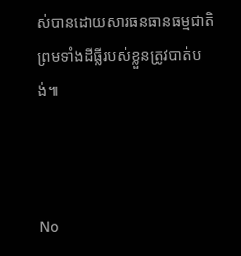ស់បានដោយសារធនធានធម្មជាតិ ព្រមទាំងដីធ្លីរបស់ខ្លួនត្រូវបាត់បង់៕



No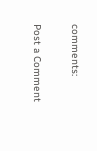comments:

Post a Comment